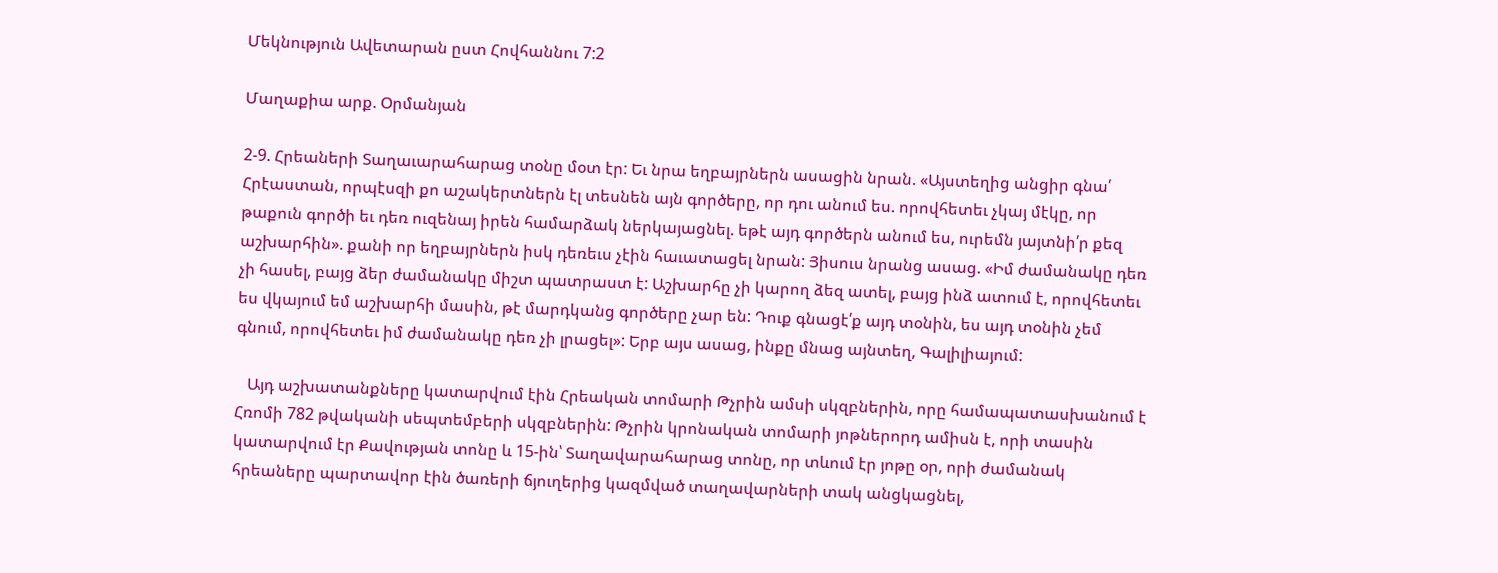Մեկնություն Ավետարան ըստ Հովհաննու 7:2

Մաղաքիա արք. Օրմանյան

2-9. Հրեաների Տաղաւարահարաց տօնը մօտ էր: Եւ նրա եղբայրներն ասացին նրան. «Այստեղից անցիր գնա՛ Հրէաստան, որպէսզի քո աշակերտներն էլ տեսնեն այն գործերը, որ դու անում ես. որովհետեւ չկայ մէկը, որ թաքուն գործի եւ դեռ ուզենայ իրեն համարձակ ներկայացնել. եթէ այդ գործերն անում ես, ուրեմն յայտնի՛ր քեզ աշխարհին». քանի որ եղբայրներն իսկ դեռեւս չէին հաւատացել նրան: Յիսուս նրանց ասաց. «Իմ ժամանակը դեռ չի հասել, բայց ձեր ժամանակը միշտ պատրաստ է: Աշխարհը չի կարող ձեզ ատել, բայց ինձ ատում է, որովհետեւ ես վկայում եմ աշխարհի մասին, թէ մարդկանց գործերը չար են: Դուք գնացէ՛ք այդ տօնին, ես այդ տօնին չեմ գնում, որովհետեւ իմ ժամանակը դեռ չի լրացել»: Երբ այս ասաց, ինքը մնաց այնտեղ, Գալիլիայում:

   Այդ աշխատանքները կատարվում էին Հրեական տոմարի Թչրին ամսի սկզբներին, որը համապատասխանում է Հռոմի 782 թվականի սեպտեմբերի սկզբներին: Թչրին կրոնական տոմարի յոթներորդ ամիսն է, որի տասին կատարվում էր Քավության տոնը և 15-ին՝ Տաղավարահարաց տոնը, որ տևում էր յոթը օր, որի ժամանակ հրեաները պարտավոր էին ծառերի ճյուղերից կազմված տաղավարների տակ անցկացնել,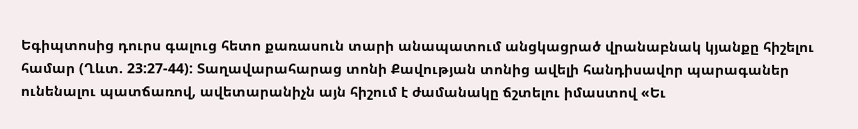Եգիպտոսից դուրս գալուց հետո քառասուն տարի անապատում անցկացրած վրանաբնակ կյանքը հիշելու համար (Ղևտ. 23:27-44): Տաղավարահարաց տոնի Քավության տոնից ավելի հանդիսավոր պարագաներ ունենալու պատճառով, ավետարանիչն այն հիշում է ժամանակը ճշտելու իմաստով «Եւ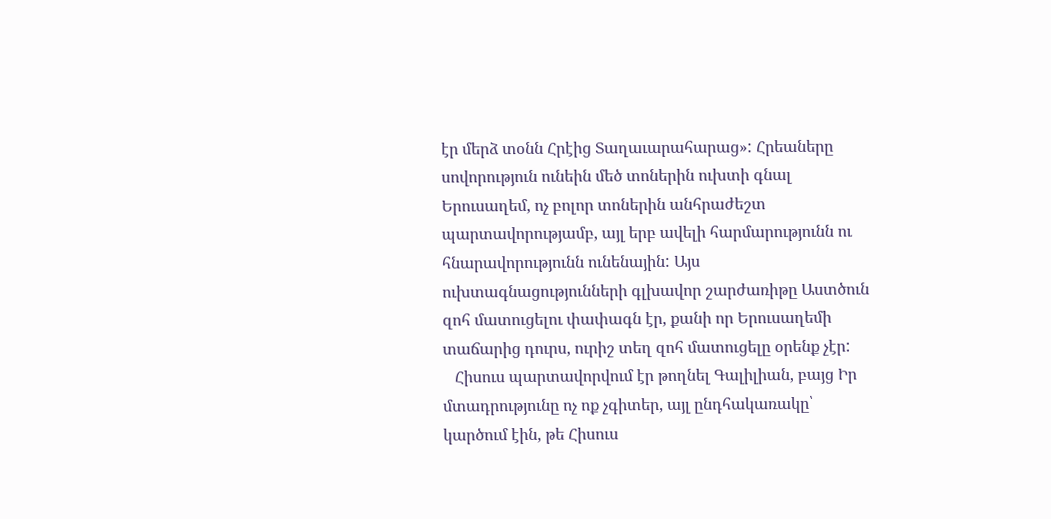էր մերձ տօնն Հրէից Տաղաւարահարաց»: Հրեաները սովորություն ունեին մեծ տոներին ուխտի գնալ Երուսաղեմ, ոչ բոլոր տոներին անհրաժեշտ պարտավորությամբ, այլ երբ ավելի հարմարությունն ու հնարավորությունն ունենային: Այս ուխտագնացությունների գլխավոր շարժառիթը Աստծուն զոհ մատուցելու փափագն էր, քանի որ Երուսաղեմի տաճարից դուրս, ուրիշ տեղ զոհ մատուցելը օրենք չէր:
   Հիսուս պարտավորվում էր թողնել Գալիլիան, բայց Իր մտադրությունը ոչ ոք չգիտեր, այլ ընդհակառակը՝ կարծում էին, թե Հիսուս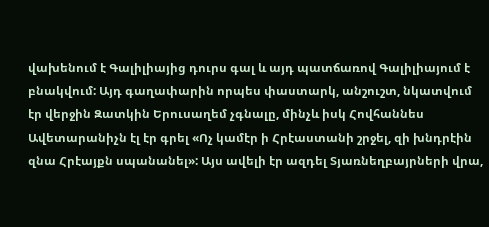վախենում է Գալիլիայից դուրս գալ և այդ պատճառով Գալիլիայում է բնակվում: Այդ գաղափարին որպես փաստարկ, անշուշտ, նկատվում էր վերջին Զատկին Երուսաղեմ չգնալը, մինչև իսկ Հովհաննես Ավետարանիչն էլ էր գրել «Ոչ կամէր ի Հրէաստանի շրջել, զի խնդրէին զնա Հրէայքն սպանանել»: Այս ավելի էր ազդել Տյառնեղբայրների վրա,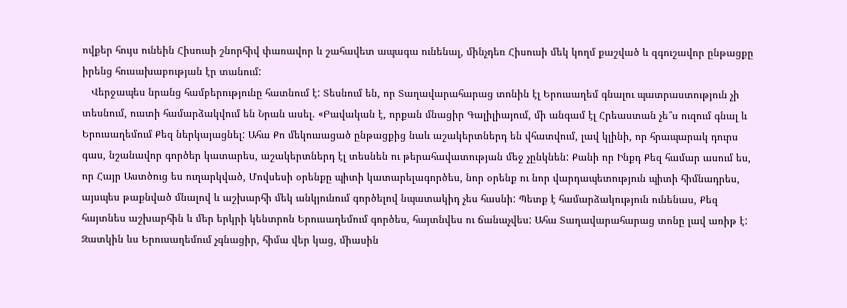ովքեր հույս ունեին Հիսուսի շնորհիվ փառավոր և շահավետ ապագա ունենալ, մինչդեռ Հիսուսի մեկ կողմ քաշված և զգուշավոր ընթացքը իրենց հուսախաբության էր տանում:
   Վերջապես նրանց համբերությունը հատնում է: Տեսնում են, որ Տաղավարահարաց տոնին էլ Երուսաղեմ գնալու պատրաստություն չի տեսնում, ուստի համարձակվում են Նրան ասել. «Բավական է, որքան մնացիր Գալիլիայում, մի անգամ էլ Հրեաստան չե՞ս ուզում գնալ և Երուսաղեմում Քեզ ներկայացնել: Ահա Քո մեկուսացած ընթացքից նաև աշակերտներդ են վհատվում, լավ կլինի, որ հրապարակ դուրս գաս, նշանավոր գործեր կատարես, աշակերտներդ էլ տեսնեն ու թերահավատության մեջ չընկնեն: Քանի որ Ինքդ Քեզ համար ասում ես, որ Հայր Աստծուց ես ուղարկված, Մովսեսի օրենքը պիտի կատարելագործես, նոր օրենք ու նոր վարդապետություն պիտի հիմնադրես, այսպես թաքնված մնալով և աշխարհի մեկ անկյունում գործելով նպատակիդ չես հասնի: Պետք է համարձակություն ունենաս, Քեզ հայտնես աշխարհին և մեր երկրի կենտրոն Երուսաղեմում գործես, հայտնվես ու ճանաչվես: Ահա Տաղավարահարաց տոնը լավ առիթ է: Զատկին ևս Երուսաղեմում չգնացիր, հիմա վեր կաց, միասին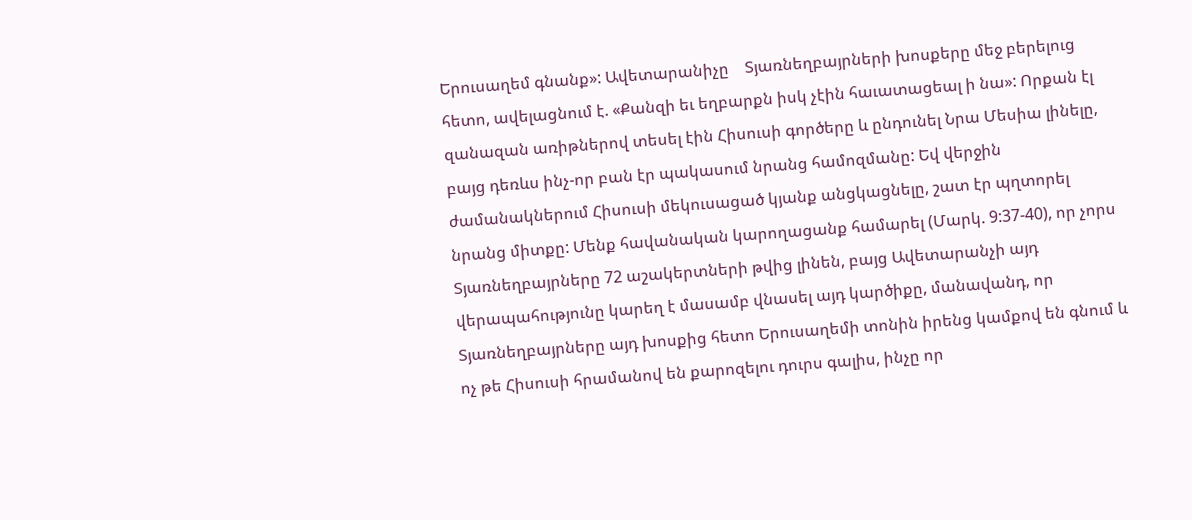Երուսաղեմ գնանք»: Ավետարանիչը    Տյառնեղբայրների խոսքերը մեջ բերելուց հետո, ավելացնում է. «Քանզի եւ եղբարքն իսկ չէին հաւատացեալ ի նա»: Որքան էլ զանազան առիթներով տեսել էին Հիսուսի գործերը և ընդունել Նրա Մեսիա լինելը, բայց դեռևս ինչ-որ բան էր պակասում նրանց համոզմանը: Եվ վերջին ժամանակներում Հիսուսի մեկուսացած կյանք անցկացնելը, շատ էր պղտորել նրանց միտքը: Մենք հավանական կարողացանք համարել (Մարկ. 9:37-40), որ չորս Տյառնեղբայրները 72 աշակերտների թվից լինեն, բայց Ավետարանչի այդ վերապահությունը կարեղ է մասամբ վնասել այդ կարծիքը, մանավանդ, որ Տյառնեղբայրները այդ խոսքից հետո Երուսաղեմի տոնին իրենց կամքով են գնում և ոչ թե Հիսուսի հրամանով են քարոզելու դուրս գալիս, ինչը որ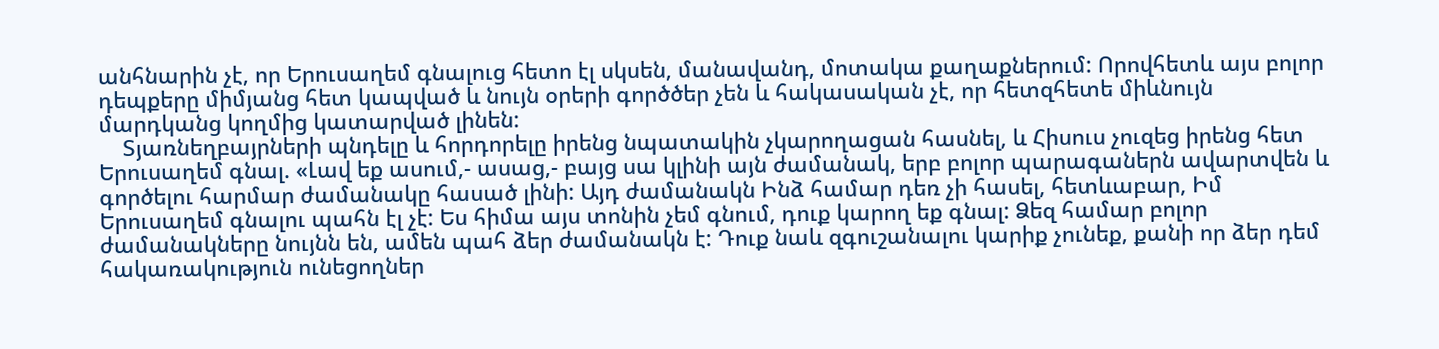անհնարին չէ, որ Երուսաղեմ գնալուց հետո էլ սկսեն, մանավանդ, մոտակա քաղաքներում: Որովհետև այս բոլոր դեպքերը միմյանց հետ կապված և նույն օրերի գործծեր չեն և հակասական չէ, որ հետզհետե միևնույն մարդկանց կողմից կատարված լինեն:
    Տյառնեղբայրների պնդելը և հորդորելը իրենց նպատակին չկարողացան հասնել, և Հիսուս չուզեց իրենց հետ Երուսաղեմ գնալ. «Լավ եք ասում,- ասաց,- բայց սա կլինի այն ժամանակ, երբ բոլոր պարագաներն ավարտվեն և գործելու հարմար ժամանակը հասած լինի: Այդ ժամանակն Ինձ համար դեռ չի հասել, հետևաբար, Իմ Երուսաղեմ գնալու պահն էլ չէ: Ես հիմա այս տոնին չեմ գնում, դուք կարող եք գնալ: Ձեզ համար բոլոր ժամանակները նույնն են, ամեն պահ ձեր ժամանակն է: Դուք նաև զգուշանալու կարիք չունեք, քանի որ ձեր դեմ հակառակություն ունեցողներ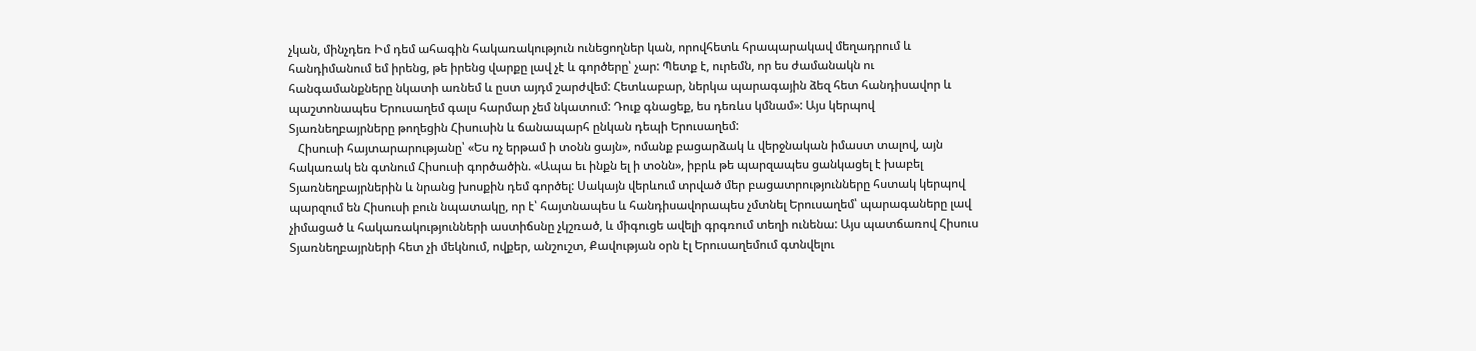չկան, մինչդեռ Իմ դեմ ահագին հակառակություն ունեցողներ կան, որովհետև հրապարակավ մեղադրում և հանդիմանում եմ իրենց, թե իրենց վարքը լավ չէ և գործերը՝ չար: Պետք է, ուրեմն, որ ես ժամանակն ու հանգամանքները նկատի առնեմ և ըստ այդմ շարժվեմ: Հետևաբար, ներկա պարագային ձեզ հետ հանդիսավոր և պաշտոնապես Երուսաղեմ գալս հարմար չեմ նկատում: Դուք գնացեք, ես դեռևս կմնամ»: Այս կերպով Տյառնեղբայրները թողեցին Հիսուսին և ճանապարհ ընկան դեպի Երուսաղեմ:
   Հիսուսի հայտարարությանը՝ «Ես ոչ երթամ ի տօնն ցայն», ոմանք բացարձակ և վերջնական իմաստ տալով, այն հակառակ են գտնում Հիսուսի գործածին. «Ապա եւ ինքն ել ի տօնն», իբրև թե պարզապես ցանկացել է խաբել Տյառնեղբայրներին և նրանց խոսքին դեմ գործել: Սակայն վերևում տրված մեր բացատրությունները հստակ կերպով պարզում են Հիսուսի բուն նպատակը, որ է՝ հայտնապես և հանդիսավորապես չմտնել Երուսաղեմ՝ պարագաները լավ չիմացած և հակառակությունների աստիճսնը չկշռած, և միգուցե ավելի գրգռում տեղի ունենա: Այս պատճառով Հիսուս Տյառնեղբայրների հետ չի մեկնում, ովքեր, անշուշտ, Քավության օրն էլ Երուսաղեմում գտնվելու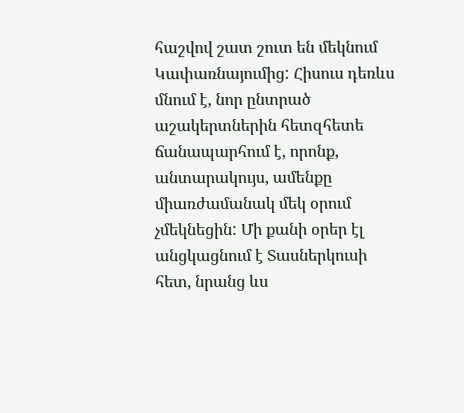հաշվով շատ շուտ են մեկնում Կափառնայումից: Հիսուս դեռևս մնում է, նոր ընտրած աշակերտներին հետզհետե ճանապարհում է, որոնք, անտարակույս, ամենքը միառժամանակ մեկ օրում չմեկնեցին: Մի քանի օրեր էլ անցկացնում է Տասներկուսի հետ, նրանց ևս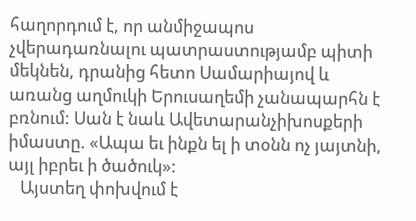հաղորդում է, որ անմիջապոս չվերադառնալու պատրաստությամբ պիտի մեկնեն, դրանից հետո Սամարիայով և առանց աղմուկի Երուսաղեմի չանապարհն է բռնում: Սան է նաև Ավետարանչիխոսքերի իմաստը. «Ապա եւ ինքն ել ի տօնն ոչ յայտնի, այլ իբրեւ ի ծածուկ»:
   Այստեղ փոխվում է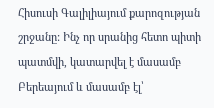Հիսուսի Գալիլիայում քարոզության շրջանը: Ինչ որ սրանից հետո պիտի պատմվի, կատարվել է մասամբ Բերեայում և մասամբ էլ՝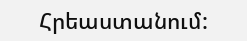Հրեաստանում: